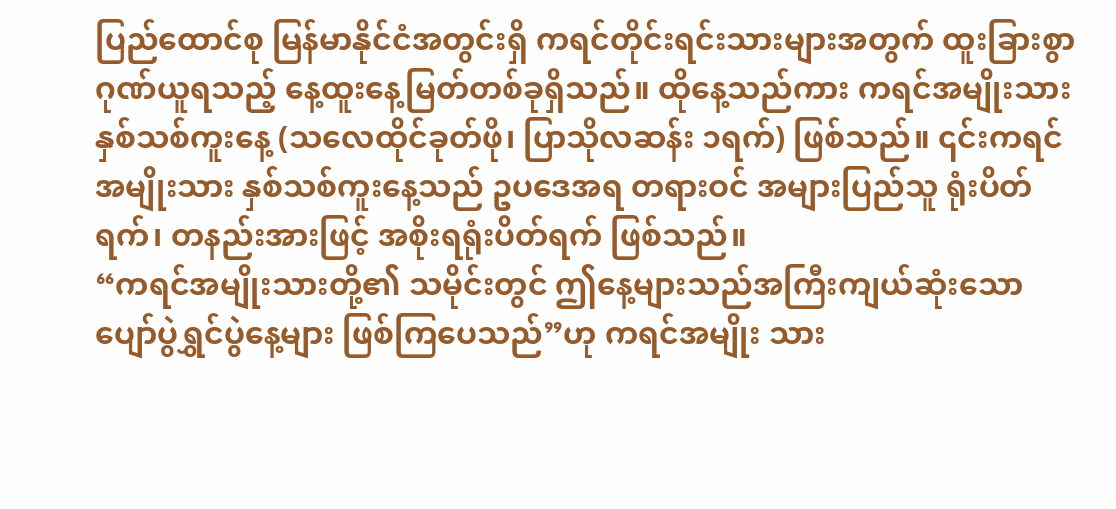ပြည်ထောင်စု မြန်မာနိုင်ငံအတွင်းရှိ ကရင်တိုင်းရင်းသားများအတွက် ထူးခြားစွာ ဂုဏ်ယူရသည့် နေ့ထူးနေ့မြတ်တစ်ခုရှိသည်။ ထိုနေ့သည်ကား ကရင်အမျိုးသားနှစ်သစ်ကူးနေ့ (သလေထိုင်ခုတ်ဖို၊ ပြာသိုလဆန်း ၁ရက်) ဖြစ်သည်။ ၎င်းကရင်အမျိုးသား နှစ်သစ်ကူးနေ့သည် ဥပဒေအရ တရားဝင် အများပြည်သူ ရုံးပိတ်ရက်၊ တနည်းအားဖြင့် အစိုးရရုံးပိတ်ရက် ဖြစ်သည်။
“ကရင်အမျိုးသားတို့၏ သမိုင်းတွင် ဤနေ့များသည်အကြီးကျယ်ဆုံးသော ပျော်ပွဲရွှင်ပွဲနေ့များ ဖြစ်ကြပေသည်”ဟု ကရင်အမျိုး သား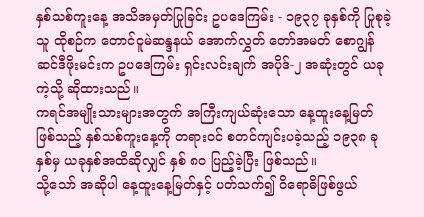နှစ်သစ်ကူးနေ့ အသိအမှတ်ပြုခြင်း ဥပဒေကြမ်း - ၁၉၃၇ ခုနှစ်ကို ပြုစုခဲ့သူ ထိုစဉ်က တောင်ငူမဲဆန္ဒနယ် အောက်လွှတ် တော်အမတ် စောဂျွန်ဆင်ဒီဖိုးမင်းက ဥပဒေကြမ်း ရှင်းလင်းချက် အပိုဒ်-၂ အဆုံးတွင် ယခုကဲ့သို့ ဆိုထားသည်။
ကရင်အမျိုးသားများအတွက် အကြီးကျယ်ဆုံးသော နေ့ထူးနေ့မြတ် ဖြစ်သည့် နှစ်သစ်ကူးနေ့ကို တရားဝင် စတင်ကျင်းပခဲ့သည့် ၁၉၃၈ ခုနှစ်မှ ယခုနှစ်အထိဆိုလျှင် နှစ် ၈၀ ပြည့်ခဲ့ပြီး ဖြစ်သည်။
သို့သော် အဆိုပါ နေ့ထူးနေ့မြတ်နှင့် ပတ်သက်၍ ဝိရောဓိဖြစ်ဖွယ်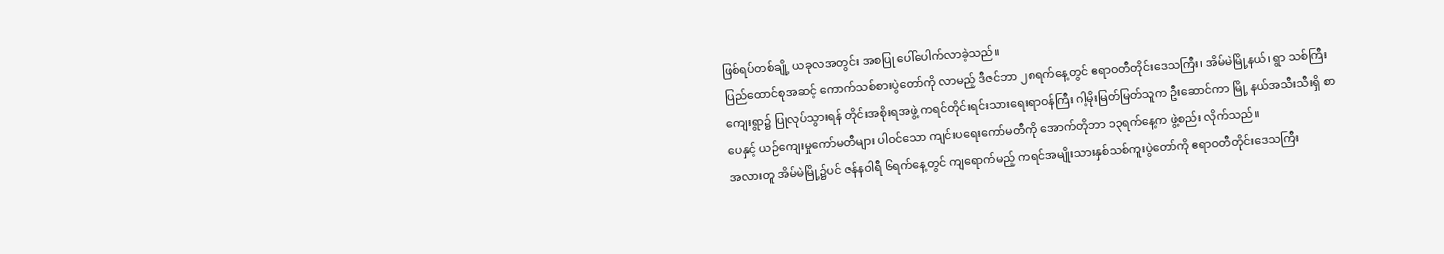ဖြစ်ရပ်တစ်ချို့ ယခုလအတွင်း အစပြု ပေါ်ပေါက်လာခဲ့သည်။
ပြည်ထောင်စုအဆင့် ကောက်သစ်စားပွဲတော်ကို လာမည့် ဒီဇင်ဘာ ၂၈ရက်နေ့တွင် ဧရာဝတီတိုင်းဒေသကြီး၊ အိမ်မဲမြို့နယ်၊ ရွာ သစ်ကြီးကျေးရွာ၌ ပြုလုပ်သွားရန် တိုင်းအစိုးရအဖွဲ့ ကရင်တိုင်းရင်းသားရေးရာဝန်ကြီး ဂါ့မိုးမြတ်မြတ်သူက ဦးဆောင်ကာ မြို့ နယ်အသီးသီးရှိ စာပေနှင့် ယဉ်ကျေးမှုကော်မတီများ ပါဝင်သော ကျင်းပရေးကော်မတီကို အောက်တိုဘာ ၁၃ရက်နေ့က ဖွဲ့စည်း လိုက်သည်။
အလားတူ အိမ်မဲမြို့၌ပင် ဇန်နဝါရီ ၆ရက်နေ့တွင် ကျရောက်မည့် ကရင်အမျိုးသားနှစ်သစ်ကူးပွဲတော်ကို ဧရာဝတီတိုင်းဒေသကြီး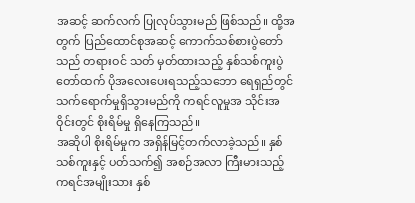အဆင့် ဆက်လက် ပြုလုပ်သွားမည် ဖြစ်သည်။ ထို့အတွက် ပြည်ထောင်စုအဆင့် ကောက်သစ်စားပွဲတော်သည် တရားဝင် သတ် မှတ်ထားသည့် နှစ်သစ်ကူးပွဲတော်ထက် ပိုအလေးပေးရသည့်သဘော ရေရှည်တွင် သက်ရောက်မှုရှိသွားမည်ကို ကရင်လူမှုအ သိုင်းအဝိုင်းတွင် စိုးရိမ်မှု ရှိနေကြသည်။
အဆိုပါ စိုးရိမ်မှုက အရှိန်မြင့်တက်လာခဲ့သည်။ နှစ်သစ်ကူးနှင့် ပတ်သက်၍ အစဉ်အလာ ကြီးမားသည့် ကရင်အမျိုးသား နှစ်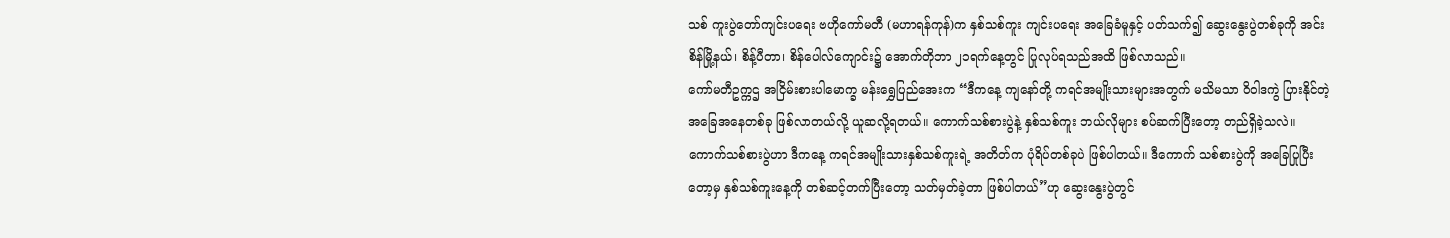သစ် ကူးပွဲတော်ကျင်းပရေး ဗဟိုကော်မတီ (မဟာရန်ကုန်)က နှစ်သစ်ကူး ကျင်းပရေး အခြေခံမူနှင့် ပတ်သက်၍ ဆွေးနွေးပွဲတစ်ခုကို အင်းစိန်မြို့နယ်၊ စိန့်ပီတာ၊ စိန်ပေါလ်ကျောင်း၌ အောက်တိုဘာ ၂၁ရက်နေ့တွင် ပြုလုပ်ရသည်အထိ ဖြစ်လာသည်။
ကော်မတီဥက္ကဌ အငြိမ်းစားပါမောက္ခ မန်းရွှေပြည်အေးက “ဒီကနေ့ ကျနော်တို့ ကရင်အမျိုးသားများအတွက် မသိမသာ ဝိဝါဒကွဲ ပြားနိုင်တဲ့ အခြေအနေတစ်ခု ဖြစ်လာတယ်လို့ ယူဆလို့ရတယ်။ ကောက်သစ်စားပွဲနဲ့ နှစ်သစ်ကူး ဘယ်လိုများ စပ်ဆက်ပြီးတော့ တည်ရှိခဲ့သလဲ။ ကောက်သစ်စားပွဲဟာ ဒီကနေ့ ကရင်အမျိုးသားနှစ်သစ်ကူးရဲ့ အတိတ်က ပုံရိပ်တစ်ခုပဲ ဖြစ်ပါတယ်။ ဒီကောက် သစ်စားပွဲကို အခြေပြုပြီးတော့မှ နှစ်သစ်ကူးနေ့ကို တစ်ဆင့်တက်ပြီးတော့ သတ်မှတ်ခဲ့တာ ဖြစ်ပါတယ်”ဟု ဆွေးနွေးပွဲတွင်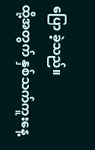ပြော ခဲ့သည်။
ထို့အတွက် နှစ်သက်ကူးနေ့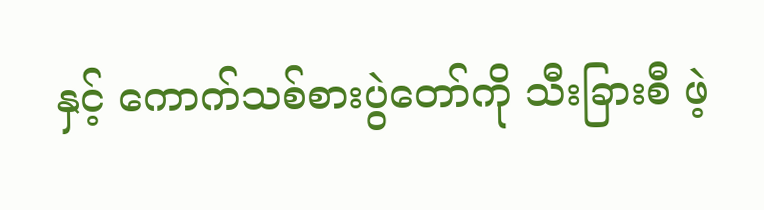နှင့် ကောက်သစ်စားပွဲတော်ကို သီးခြားစီ ဖဲ့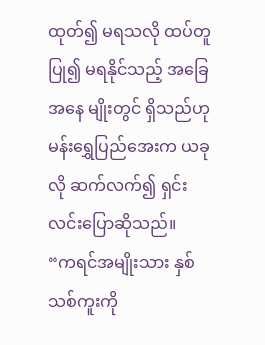ထုတ်၍ မရသလို ထပ်တူပြု၍ မရနိုင်သည့် အခြေအနေ မျိုးတွင် ရှိသည်ဟု မန်းရွှေပြည်အေးက ယခုလို ဆက်လက်၍ ရှင်းလင်းပြောဆိုသည်။
“ကရင်အမျိုးသား နှစ်သစ်ကူးကို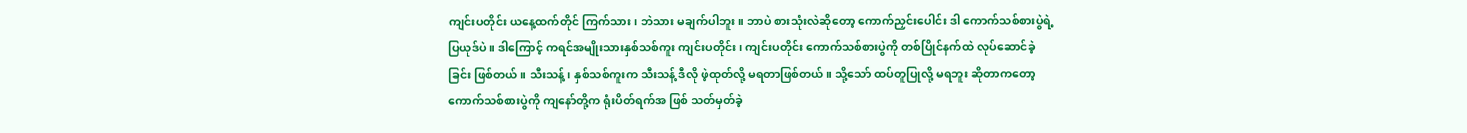ကျင်းပတိုင်း ယနေ့ထက်တိုင် ကြက်သား၊ ဘဲသား မချက်ပါဘူး။ ဘာပဲ စားသုံးလဲဆိုတော့ ကောက်ညှင်းပေါင်း ဒါ ကောက်သစ်စားပွဲရဲ့ ပြယုဒ်ပဲ။ ဒါကြောင့် ကရင်အမျိုးသားနှစ်သစ်ကူး ကျင်းပတိုင်း၊ ကျင်းပတိုင်း ကောက်သစ်စားပွဲကို တစ်ပြိုင်နက်ထဲ လုပ်ဆောင်ခဲ့ခြင်း ဖြစ်တယ်။ သီးသန့်၊ နှစ်သစ်ကူးက သီးသန့် ဒီလို ဖဲ့ထုတ်လို့ မရတာဖြစ်တယ်။ သို့သော် ထပ်တူပြုလို့ မရဘူး ဆိုတာကတော့ ကောက်သစ်စားပွဲကို ကျနော်တို့က ရုံးပိတ်ရက်အ ဖြစ် သတ်မှတ်ခဲ့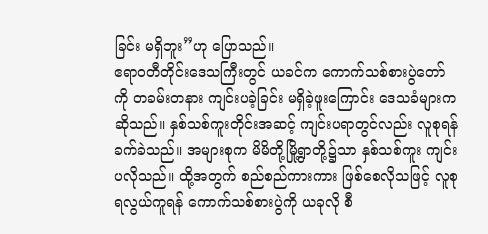ခြင်း မရှိဘူး”ဟု ပြောသည်။
ဧရာဝတီတိုင်းဒေသကြီးတွင် ယခင်က ကောက်သစ်စားပွဲတော်ကို တခမ်းတနား ကျင်းပခဲ့ခြင်း မရှိခဲ့ဖူးကြောင်း ဒေသခံများက ဆိုသည်။ နှစ်သစ်ကူးတိုင်းအဆင့် ကျင်းပရာတွင်လည်း လူစုရန် ခက်ခဲသည်။ အများစုက မိမိတို့မြို့ရွာတို့၌သာ နှစ်သစ်ကူး ကျင်းပလိုသည်။ ထို့အတွက် စည်စည်ကားကား ဖြစ်စေလိုသဖြင့် လူစုရလွယ်ကူရန် ကောက်သစ်စားပွဲကို ယခုလို စီ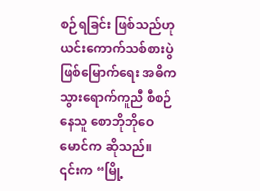စဉ်ရခြင်း ဖြစ်သည်ဟု ယင်းကောက်သစ်စားပွဲ ဖြစ်မြောက်ရေး အဓိကသွားရောက်ကူညီ စီစဉ်နေသူ စောဘိုဘိုဝေမောင်က ဆိုသည်။
၎င်းက “မြို့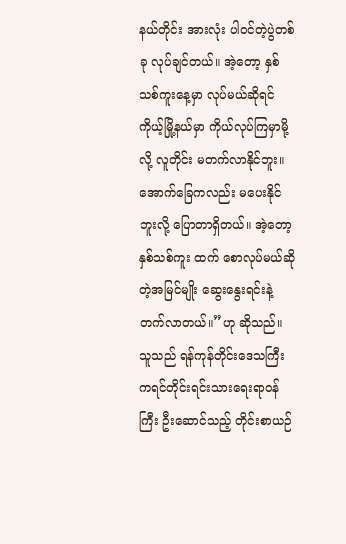နယ်တိုင်း အားလုံး ပါဝင်တဲ့ပွဲတစ်ခု လုပ်ချင်တယ်။ အဲ့တော့ နှစ်သစ်ကူးနေ့မှာ လုပ်မယ်ဆိုရင် ကိုယ့်မြို့နယ်မှာ ကိုယ်လုပ်ကြမှာမို့လို့ လူတိုင်း မတက်လာနိုင်ဘူး။ အောက်ခြေကလည်း မပေးနိုင်ဘူးလို့ ပြောတာရှိတယ်။ အဲ့တော့ နှစ်သစ်ကူး ထက် စောလုပ်မယ်ဆိုတဲ့အမြင်မျိုး ဆွေးနွေးရင်းနဲ့ တက်လာတယ်။”ဟု ဆိုသည်။
သူသည် ရန်ကုန်တိုင်းဒေသကြီး ကရင်တိုင်းရင်းသားရေးရာဝန်ကြီး ဦးဆောင်သည့် တိုင်းစာယဉ်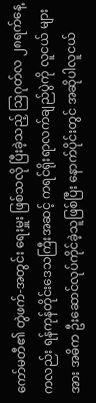ကော်မတီ၏ တွဲဖက်-အတွင်း ရေးမှူး ဖြစ်သလို ပြီးခဲ့သည့် သြဂုတ်လ ၂၈ရက်နေ့ကလည်း ရန်ကုန်တိုင်းဒေသကြီးအဆင့် ကရင်ရိုးရာလက်ချည်ပွဲကို လူငယ် များအား အဓိက ဦးဆောင်လုပ်ကိုင်ခဲ့သူဖြစ်ပြီး နောက်ပိုင်းတွင် အဆိုပါလူငယ်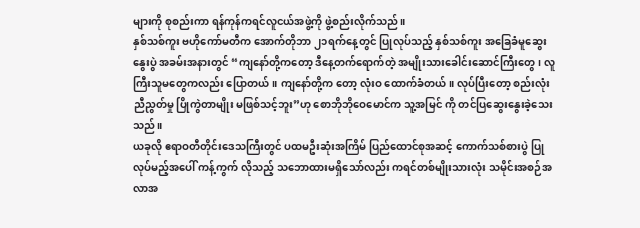များကို စုစည်းကာ ရန်ကုန်ကရင်လူငယ်အဖွဲ့ကို ဖွဲ့စည်းလိုက်သည်။
နှစ်သစ်ကူး ဗဟိုကော်မတီက အောက်တိုဘာ ၂၁ရက်နေ့တွင် ပြုလုပ်သည့် နှစ်သစ်ကူး အခြေခံမူဆွေးနွေးပွဲ အခမ်းအနားတွင် “ကျနော်တို့ကတော့ ဒီနေ့တက်ရောက်တဲ့ အမျိုးသားခေါင်းဆောင်ကြီးတွေ၊ လူကြီးသူမတွေကလည်း ပြောတယ်။ ကျနော်တို့က တော့ လုံးဝ ထောက်ခံတယ်။ လုပ်ပြီးတော့ စည်းလုံးညီညွတ်မှု ပြိုကွဲတာမျိုး မဖြစ်သင့်ဘူး”ဟု စောဘိုဘိုဝေမောင်က သူ့အမြင် ကို တင်ပြဆွေးနွေးခဲ့သေးသည်။
ယခုလို ဧရာဝတီတိုင်းဒေသကြီးတွင် ပထမဦးဆုံးအကြိမ် ပြည်ထောင်စုအဆင့် ကောက်သစ်စားပွဲ ပြုလုပ်မည့်အပေါ် ကန့်ကွက် လိုသည့် သဘောထားမရှိသော်လည်း ကရင်တစ်မျိုးသားလုံး သမိုင်းအစဉ်အလာအ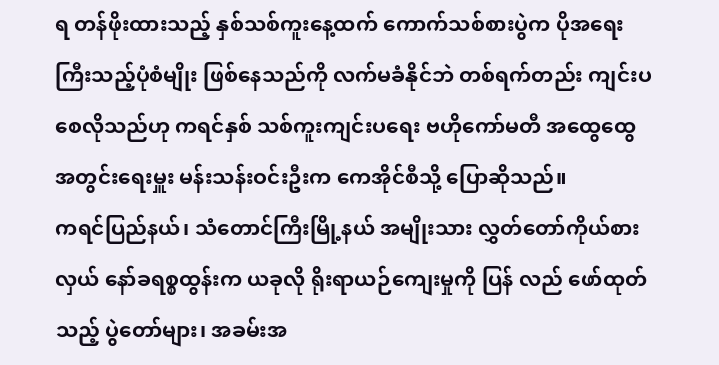ရ တန်ဖိုးထားသည့် နှစ်သစ်ကူးနေ့ထက် ကောက်သစ်စားပွဲက ပိုအရေးကြီးသည့်ပုံစံမျိုး ဖြစ်နေသည်ကို လက်မခံနိုင်ဘဲ တစ်ရက်တည်း ကျင်းပစေလိုသည်ဟု ကရင်နှစ် သစ်ကူးကျင်းပရေး ဗဟိုကော်မတီ အထွေထွေအတွင်းရေးမှူး မန်းသန်းဝင်းဦးက ကေအိုင်စီသို့ ပြောဆိုသည်။
ကရင်ပြည်နယ်၊ သံတောင်ကြီးမြို့နယ် အမျိုးသား လွှတ်တော်ကိုယ်စားလှယ် နော်ခရစ္စထွန်းက ယခုလို ရိုးရာယဉ်ကျေးမှုကို ပြန် လည် ဖော်ထုတ်သည့် ပွဲတော်များ၊ အခမ်းအ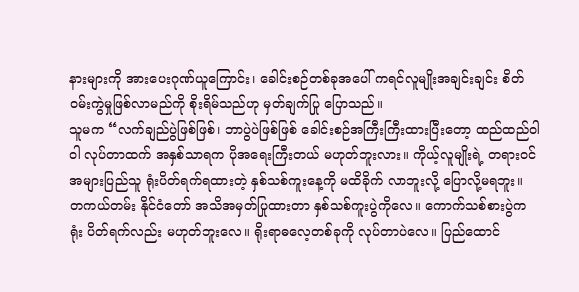နားများကို အားပေးဂုဏ်ယူကြောင်း၊ ခေါင်းစဉ်တစ်ခုအပေါ် ကရင်လူမျိုးအချင်းချင်း စိတ်ဝမ်းကွဲမှုဖြစ်လာမည်ကို စိုးရိမ်သည်ဟု မှတ်ချက်ပြု ပြောသည်။
သူမက “လက်ချည်ပွဲဖြစ်ဖြစ်၊ ဘာပွဲပဲဖြစ်ဖြစ် ခေါင်းစဉ်အကြီးကြီးထားပြီးတော့ ထည်ထည်ဝါဝါ လုပ်တာထက် အနှစ်သာရက ပိုအရေးကြီးတယ် မဟုတ်ဘူးလား။ ကိုယ့်လူမျိုးရဲ့ တရားဝင် အများပြည်သူ ရုံးပိတ်ရက်ရထားတဲ့ နှစ်သစ်ကူးနေ့ကို မထိခိုက် လာဘူးလို့ ပြောလို့မရဘူး။ တကယ်တမ်း နိုင်ငံတော် အသိအမှတ်ပြုထားတာ နှစ်သစ်ကူးပွဲကိုလေ။ ကောက်သစ်စားပွဲက ရုံး ပိတ်ရက်လည်း မဟုတ်ဘူးလေ။ ရိုးရာဓလေ့တစ်ခုကို လုပ်တာပဲလေ။ ပြည်ထောင်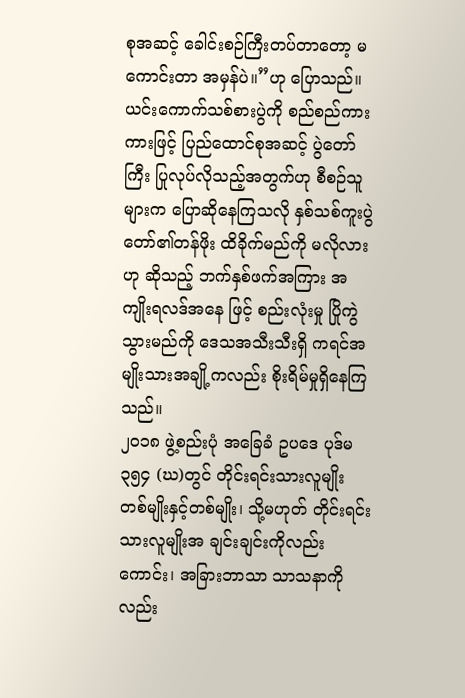စုအဆင့် ခေါင်းစဉ်ကြီးတပ်တာတော့ မကောင်းတာ အမှန်ပဲ။”ဟု ပြောသည်။
ယင်းကောက်သစ်စားပွဲကို စည်စည်ကားကားဖြင့် ပြည်ထောင်စုအဆင့် ပွဲတော်ကြီး ပြုလုပ်လိုသည့်အတွက်ဟု စီစဉ်သူများက ပြောဆိုနေကြသလို နှစ်သစ်ကူးပွဲတော်၏တန်ဖိုး ထိခိုက်မည်ကို မလိုလားဟု ဆိုသည့် ဘက်နှစ်ဖက်အကြား အကျိုးရလဒ်အနေ ဖြင့် စည်းလုံးမှု ပြိုကွဲသွားမည်ကို ဒေသအသီးသီးရှိ ကရင်အမျိုးသားအချို့ကလည်း စိုးရိမ်မှုရှိနေကြသည်။
၂၀၁၈ ဖွဲ့စည်းပုံ အခြေခံ ဥပဒေ ပုဒ်မ ၃၅၄ (ဃ)တွင် တိုင်းရင်းသားလူမျိုး တစ်မျိုးနှင့်တစ်မျိုး၊ သို့မဟုတ် တိုင်းရင်းသားလူမျိုးအ ချင်းချင်းကိုလည်းကောင်း၊ အခြားဘာသာ သာသနာကိုလည်း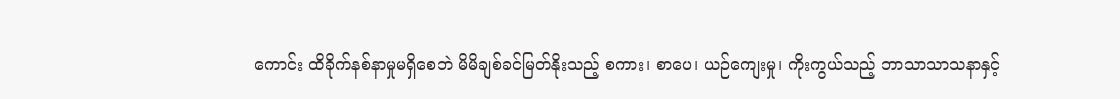ကောင်း ထိခိုက်နစ်နာမှုမရှိစေဘဲ မိမိချစ်ခင်မြတ်နိုးသည့် စကား၊ စာပေ၊ ယဉ်ကျေးမှု၊ ကိုးကွယ်သည့် ဘာသာသာသနာနှင့်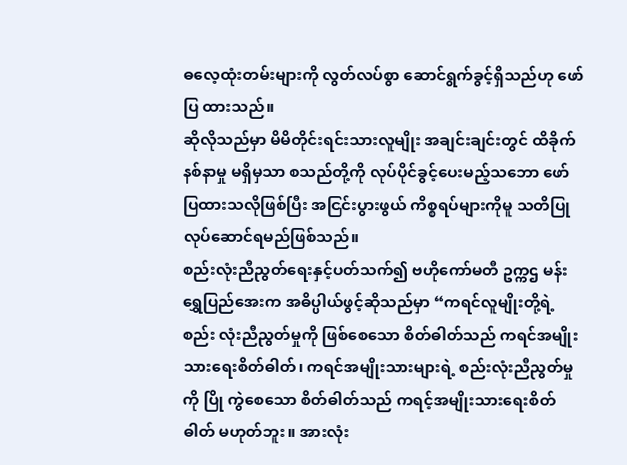ဓလေ့ထုံးတမ်းများကို လွတ်လပ်စွာ ဆောင်ရွက်ခွင့်ရှိသည်ဟု ဖော်ပြ ထားသည်။
ဆိုလိုသည်မှာ မိမိတိုင်းရင်းသားလူမျိုး အချင်းချင်းတွင် ထိခိုက်နစ်နာမှု မရှိမှသာ စသည်တို့ကို လုပ်ပိုင်ခွင့်ပေးမည့်သဘော ဖော် ပြထားသလိုဖြစ်ပြီး အငြင်းပွားဖွယ် ကိစ္စရပ်များကိုမူ သတိပြု လုပ်ဆောင်ရမည်ဖြစ်သည်။
စည်းလုံးညီညွတ်ရေးနှင့်ပတ်သက်၍ ဗဟိုကော်မတီ ဥက္ကဌ မန်းရွှေပြည်အေးက အဓိပ္ပါယ်ဖွင့်ဆိုသည်မှာ “ကရင်လူမျိုးတို့ရဲ့စည်း လုံးညီညွတ်မှုကို ဖြစ်စေသော စိတ်ဓါတ်သည် ကရင်အမျိုးသားရေးစိတ်ဓါတ်၊ ကရင်အမျိုးသားများရဲ့ စည်းလုံးညီညွတ်မှုကို ပြို ကွဲစေသော စိတ်ဓါတ်သည် ကရင့်အမျိုးသားရေးစိတ်ဓါတ် မဟုတ်ဘူး။ အားလုံး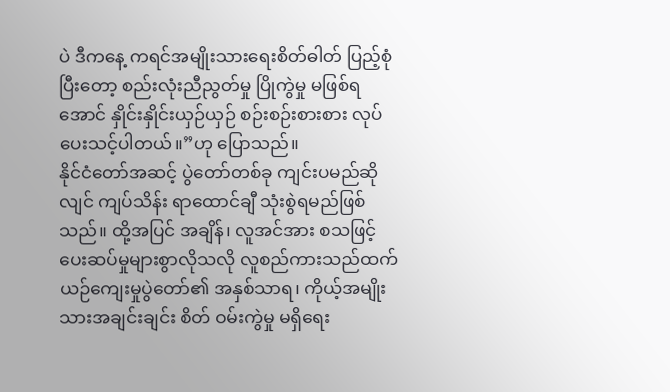ပဲ ဒီကနေ့ ကရင်အမျိုးသားရေးစိတ်ဓါတ် ပြည့်စုံ ပြီးတော့ စည်းလုံးညီညွတ်မှု ပြိုကွဲမှု မဖြစ်ရအောင် နှိုင်းနှိုင်းယှဉ်ယှဉ် စဉ်းစဉ်းစားစား လုပ်ပေးသင့်ပါတယ်။”ဟု ပြောသည်။
နိုင်ငံတော်အဆင့် ပွဲတော်တစ်ခု ကျင်းပမည်ဆိုလျင် ကျပ်သိန်း ရာထောင်ချီ သုံးစွဲရမည်ဖြစ်သည်။ ထို့အပြင် အချိန်၊ လူအင်အား စသဖြင့် ပေးဆပ်မှုများစွာလိုသလို လူစည်ကားသည်ထက် ယဉ်ကျေးမှုပွဲတော်၏ အနှစ်သာရ၊ ကိုယ့်အမျိုးသားအချင်းချင်း စိတ် ဝမ်းကွဲမှု မရှိရေး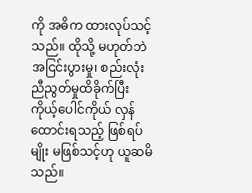ကို အဓိက ထားလုပ်သင့်သည်။ ထိုသို့ မဟုတ်ဘဲ အငြင်းပွားမှု၊ စည်းလုံးညီညွတ်မှုထိခိုက်ပြီး ကိုယ့်ပေါင်ကိုယ် လှန်ထောင်းရသည့် ဖြစ်ရပ်မျိုး မဖြစ်သင့်ဟု ယူဆမိသည်။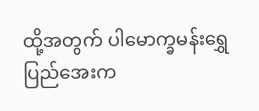ထို့အတွက် ပါမောက္ခမန်းရွှေပြည်အေးက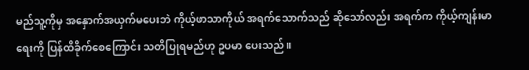မည်သူ့ကိုမှ အနှောက်အယှက်မပေးဘဲ ကိုယ့်ဖာသာကိုယ် အရက်သောက်သည် ဆိုသော်လည်း အရက်က ကိုယ့်ကျန်းမာရေးကို ပြန်ထိခိုက်စေကြောင်း သတိပြုရမည်ဟု ဥပမာ ပေးသည်။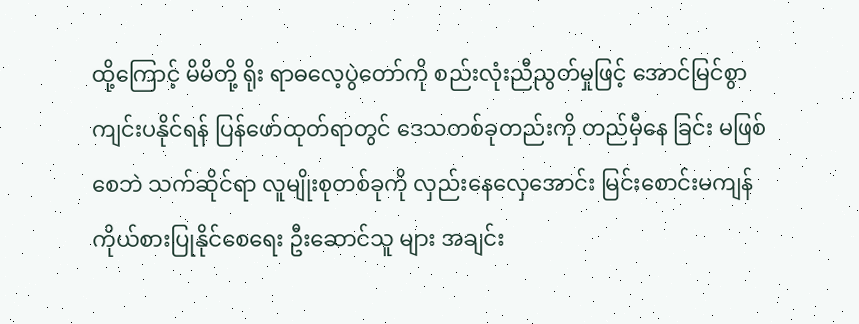ထို့ကြောင့် မိမိတို့ ရိုး ရာဓလေ့ပွဲတော်ကို စည်းလုံးညီညွတ်မှုဖြင့် အောင်မြင်စွာ ကျင်းပနိုင်ရန် ပြန်ဖော်ထုတ်ရာတွင် ဒေသတစ်ခုတည်းကို တည်မှီနေ ခြင်း မဖြစ်စေဘဲ သက်ဆိုင်ရာ လူမျိုးစုတစ်ခုကို လှည်းနေလှေအောင်း မြင်းစောင်းမကျန် ကိုယ်စားပြုနိုင်စေရေး ဦးဆောင်သူ များ အချင်း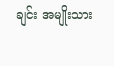ချင်း အမျိုးသား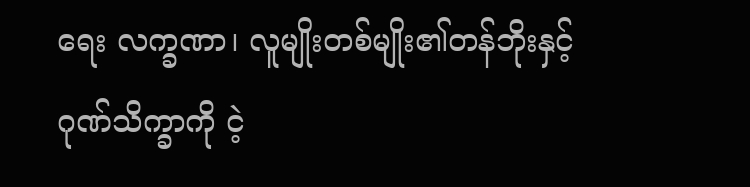ရေး လက္ခဏာ၊ လူမျိုးတစ်မျိုး၏တန်ဘိုးနှင့် ဂုဏ်သိက္ခာကို ငဲ့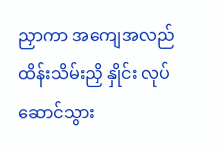ညှာကာ အကျေအလည် ထိန်းသိမ်းညှိ နှိုင်း လုပ်ဆောင်သွား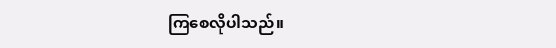ကြစေလိုပါသည်။